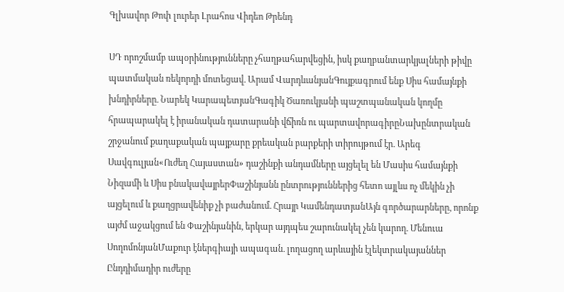Գլխավոր Թոփ լուրեր Լրահոս Վիդեո Թրենդ

ՍԴ որոշմամբ ապօրինությունները չհաղթահարվեցին, իսկ քաղբանտարկյալների թիվը պատմական ռեկորդի մոտեցավ. Արամ ՎարդևանյանԳույքագրում ենք Սիս համայնքի խնդիրները. Նարեկ ԿարապետյանԳագիկ Ծառուկյանի պաշտպանական կողմը հրապարակել է իրանական դատարանի վճիռն ու պարտավորագիրըՆախընտրական շրջանում քաղաքական պայքարը քրեական բարքերի տիրույթում էր. Արեգ Սավգուլյան«Ուժեղ Հայաստան» դաշինքի անդամները այցելել են Մասիս համայնքի Նիզամի և Սիս բնակավայրերՓաշինյանն ընտրություններից հետո այլևս ոչ մեկին չի այցելում և քաղցրավենիք չի բաժանում. Հրայր ԿամենդատյանԱյն գործարարները, որոնք այժմ աջակցում են Փաշինյանին, երկար այդպես շարունակել չեն կարող. Մենուա ՍողոմոնյանՄաքուր էներգիայի ապագան. լողացող արևային էլեկտրակայաններ Ընդդիմադիր ուժերը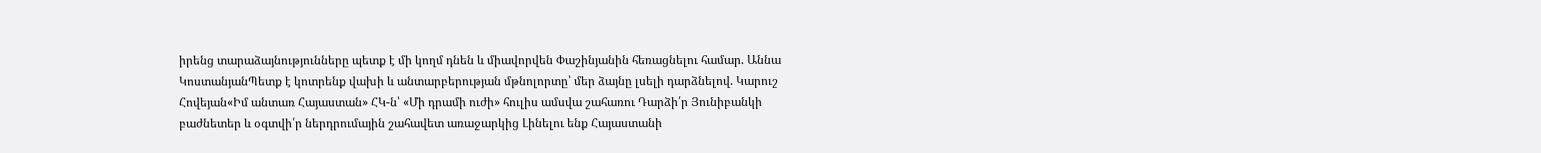իրենց տարաձայնությունները պետք է մի կողմ դնեն և միավորվեն Փաշինյանին հեռացնելու համար. Աննա ԿոստանյանՊետք է կոտրենք վախի և անտարբերության մթնոլորտը՝ մեր ձայնը լսելի դարձնելով. Կարուշ Հովեյան«Իմ անտառ Հայաստան» ՀԿ-ն՝ «Մի դրամի ուժի» հուլիս ամսվա շահառու Դարձի՛ր Յունիբանկի բաժնետեր և օգտվի՛ր ներդրումային շահավետ առաջարկից Լինելու ենք Հայաստանի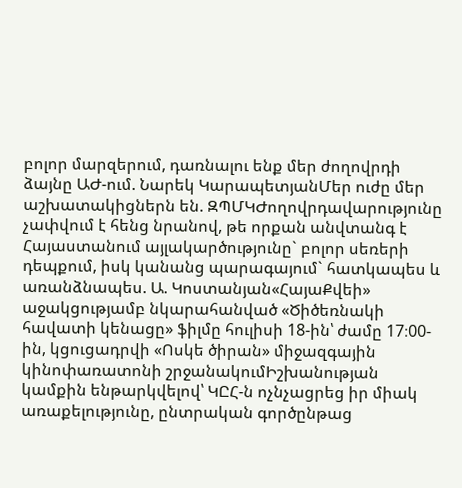բոլոր մարզերում, դառնալու ենք մեր ժողովրդի ձայնը ԱԺ-ում. Նարեկ ԿարապետյանՄեր ուժը մեր աշխատակիցներն են. ԶՊՄԿԺողովրդավարությունը չափվում է հենց նրանով, թե որքան անվտանգ է Հայաստանում այլակարծությունը` բոլոր սեռերի դեպքում, իսկ կանանց պարագայում` հատկապես և առանձնապես. Ա. Կոստանյան«ՀայաՔվեի» աջակցությամբ նկարահանված «Ծիծեռնակի հավատի կենացը» ֆիլմը հուլիսի 18-ին՝ ժամը 17։00-ին, կցուցադրվի «Ոսկե ծիրան» միջազգային կինոփառատոնի շրջանակումԻշխանության կամքին ենթարկվելով՝ ԿԸՀ-ն ոչնչացրեց իր միակ առաքելությունը, ընտրական գործընթաց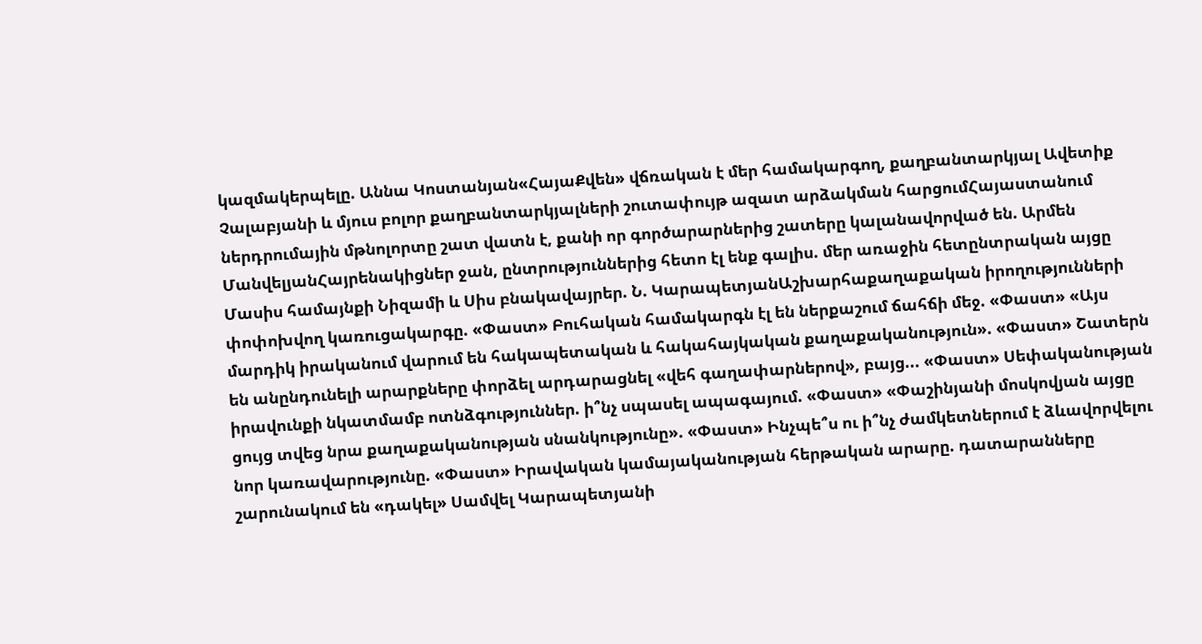կազմակերպելը. Աննա Կոստանյան«ՀայաՔվեն» վճռական է մեր համակարգող, քաղբանտարկյալ Ավետիք Չալաբյանի և մյուս բոլոր քաղբանտարկյալների շուտափույթ ազատ արձակման հարցումՀայաստանում ներդրումային մթնոլորտը շատ վատն է, քանի որ գործարարներից շատերը կալանավորված են. Արմեն ՄանվելյանՀայրենակիցներ ջան, ընտրություններից հետո էլ ենք գալիս. մեր առաջին հետընտրական այցը Մասիս համայնքի Նիզամի և Սիս բնակավայրեր. Ն. ԿարապետյանԱշխարհաքաղաքական իրողությունների փոփոխվող կառուցակարգը. «Փաստ» Բուհական համակարգն էլ են ներքաշում ճահճի մեջ. «Փաստ» «Այս մարդիկ իրականում վարում են հակապետական և հակահայկական քաղաքականություն». «Փաստ» Շատերն են անընդունելի արարքները փորձել արդարացնել «վեհ գաղափարներով», բայց... «Փաստ» Սեփականության իրավունքի նկատմամբ ոտնձգություններ. ի՞նչ սպասել ապագայում. «Փաստ» «Փաշինյանի մոսկովյան այցը ցույց տվեց նրա քաղաքականության սնանկությունը». «Փաստ» Ինչպե՞ս ու ի՞նչ ժամկետներում է ձևավորվելու նոր կառավարությունը. «Փաստ» Իրավական կամայականության հերթական արարը. դատարանները շարունակում են «դակել» Սամվել Կարապետյանի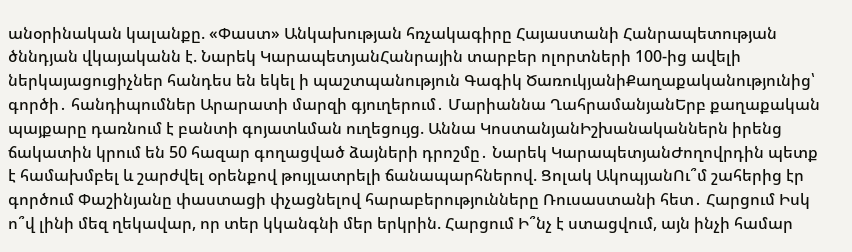անօրինական կալանքը. «Փաստ» Անկախության հռչակագիրը Հայաստանի Հանրապետության ծննդյան վկայականն է. Նարեկ ԿարապետյանՀանրային տարբեր ոլորտների 100-ից ավելի ներկայացուցիչներ հանդես են եկել ի պաշտպանություն Գագիկ ԾառուկյանիՔաղաքականությունից՝ գործի․ հանդիպումներ Արարատի մարզի գյուղերում․ Մարիաննա ՂահրամանյանԵրբ քաղաքական պայքարը դառնում է բանտի գոյատևման ուղեցույց. Աննա ԿոստանյանԻշխանականներն իրենց ճակատին կրում են 50 հազար գողացված ձայների դրոշմը․ Նարեկ ԿարապետյանԺողովրդին պետք է համախմբել և շարժվել օրենքով թույլատրելի ճանապարհներով. Ցոլակ ԱկոպյանՈւ՞մ շահերից էր գործում Փաշինյանը փաստացի փչացնելով հարաբերությունները Ռուսաստանի հետ․ Հարցում Իսկ ո՞վ լինի մեզ ղեկավար, որ տեր կկանգնի մեր երկրին. Հարցում Ի՞նչ է ստացվում, այն ինչի համար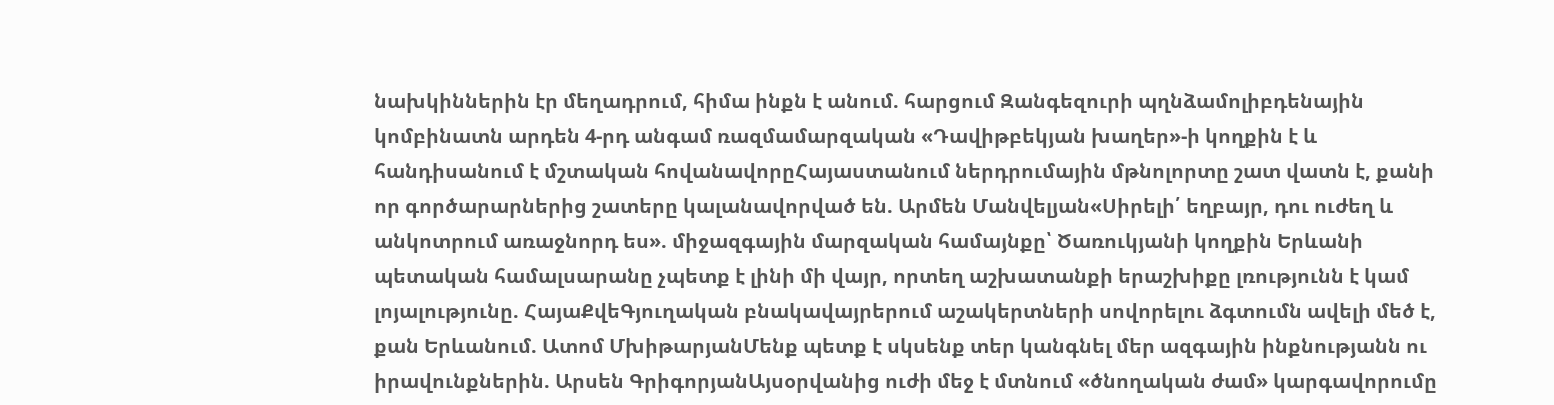նախկիններին էր մեղադրում, հիմա ինքն է անում. հարցում Զանգեզուրի պղնձամոլիբդենային կոմբինատն արդեն 4-րդ անգամ ռազմամարզական «Դավիթբեկյան խաղեր»-ի կողքին է և հանդիսանում է մշտական հովանավորըՀայաստանում ներդրումային մթնոլորտը շատ վատն է, քանի որ գործարարներից շատերը կալանավորված են. Արմեն Մանվելյան«Սիրելի՛ եղբայր, դու ուժեղ և անկոտրում առաջնորդ ես». միջազգային մարզական համայնքը՝ Ծառուկյանի կողքին Երևանի պետական համալսարանը չպետք է լինի մի վայր, որտեղ աշխատանքի երաշխիքը լռությունն է կամ լոյալությունը. ՀայաՔվեԳյուղական բնակավայրերում աշակերտների սովորելու ձգտումն ավելի մեծ է, քան Երևանում. Ատոմ ՄխիթարյանՄենք պետք է սկսենք տեր կանգնել մեր ազգային ինքնությանն ու իրավունքներին. Արսեն ԳրիգորյանԱյսօրվանից ուժի մեջ է մտնում «ծնողական ժամ» կարգավորումը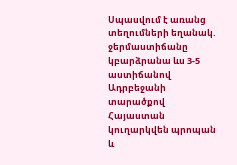Սպասվում է առանց տեղումների եղանակ. ջերմաստիճանը կբարձրանա ևս 3-5 աստիճանով Ադրբեջանի տարածքով Հայաստան կուղարկվեն պրոպան և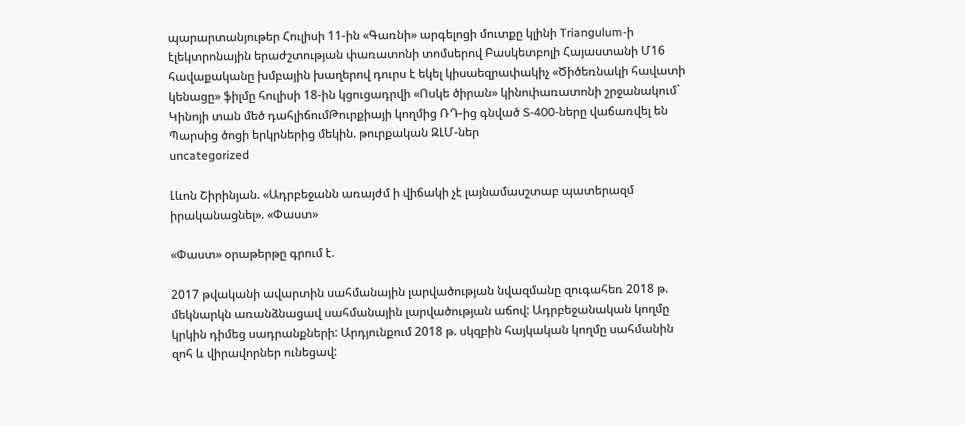պարարտանյութեր Հուլիսի 11-ին «Գառնի» արգելոցի մուտքը կլինի Triangulum-ի էլեկտրոնային երաժշտության փառատոնի տոմսերով Բասկետբոլի Հայաստանի Մ16 հավաքականը խմբային խաղերով դուրս է եկել կիսաեզրափակիչ «Ծիծեռնակի հավատի կենացը» ֆիլմը հուլիսի 18-ին կցուցադրվի «Ոսկե ծիրան» կինոփառատոնի շրջանակում` Կինոյի տան մեծ դահլիճումԹուրքիայի կողմից ՌԴ-ից գնված S-400-ները վաճառվել են Պարսից ծոցի երկրներից մեկին. թուրքական ԶԼՄ-ներ
uncategorized

Լևոն Շիրինյան. «Ադրբեջանն առայժմ ի վիճակի չէ լայնամասշտաբ պատերազմ իրականացնել». «Փաստ»

«Փաստ» օրաթերթը գրում է.

2017 թվականի ավարտին սահմանային լարվածության նվազմանը զուգահեռ 2018 թ. մեկնարկն առանձնացավ սահմանային լարվածության աճով: Ադրբեջանական կողմը կրկին դիմեց սադրանքների: Արդյունքում 2018 թ. սկզբին հայկական կողմը սահմանին զոհ և վիրավորներ ունեցավ: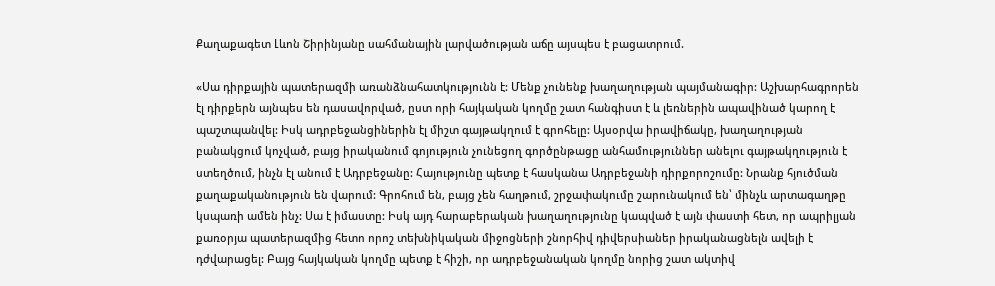Քաղաքագետ Լևոն Շիրինյանը սահմանային լարվածության աճը այսպես է բացատրում.

«Սա դիրքային պատերազմի առանձնահատկությունն է: Մենք չունենք խաղաղության պայմանագիր: Աշխարհագրորեն էլ դիրքերն այնպես են դասավորված, ըստ որի հայկական կողմը շատ հանգիստ է և լեռներին ապավինած կարող է պաշտպանվել: Իսկ ադրբեջանցիներին էլ միշտ գայթակղում է գրոհելը: Այսօրվա իրավիճակը, խաղաղության բանակցում կոչված, բայց իրականում գոյություն չունեցող գործընթացը անհամություններ անելու գայթակղություն է ստեղծում, ինչն էլ անում է Ադրբեջանը: Հայությունը պետք է հասկանա Ադրբեջանի դիրքորոշումը: Նրանք հյուծման քաղաքականություն են վարում: Գրոհում են, բայց չեն հաղթում, շրջափակումը շարունակում են՝ մինչև արտագաղթը կսպառի ամեն ինչ: Սա է իմաստը: Իսկ այդ հարաբերական խաղաղությունը կապված է այն փաստի հետ, որ ապրիլյան քառօրյա պատերազմից հետո որոշ տեխնիկական միջոցների շնորհիվ դիվերսիաներ իրականացնելն ավելի է դժվարացել: Բայց հայկական կողմը պետք է հիշի, որ ադրբեջանական կողմը նորից շատ ակտիվ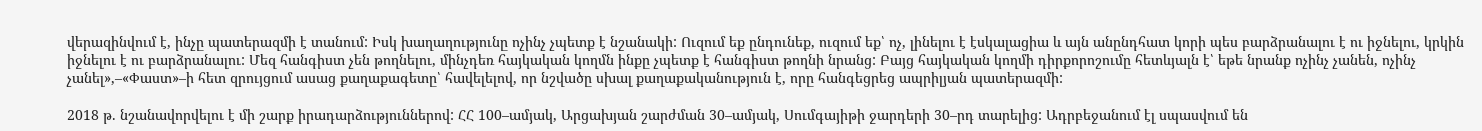վերազինվում է, ինչը պատերազմի է տանում: Իսկ խաղաղությունը ոչինչ չպետք է նշանակի: Ուզում եք ընդունեք, ուզում եք՝ ոչ, լինելու է էսկալացիա և այն անընդհատ կորի պես բարձրանալու է ու իջնելու, կրկին իջնելու է ու բարձրանալու: Մեզ հանգիստ չեն թողնելու, մինչդեռ հայկական կողմն ինքը չպետք է հանգիստ թողնի նրանց: Բայց հայկական կողմի դիրքորոշումը հետևյալն է՝ եթե նրանք ոչինչ չանեն, ոչինչ չանել»,–«Փաստ»–ի հետ զրույցում ասաց քաղաքագետը՝ հավելելով, որ նշվածը սխալ քաղաքականություն է, որը հանգեցրեց ապրիլյան պատերազմի:

2018 թ. նշանավորվելու է մի շարք իրադարձություններով: ՀՀ 100–ամյակ, Արցախյան շարժման 30–ամյակ, Սումգայիթի ջարդերի 30–րդ տարելից: Ադրբեջանում էլ սպասվում են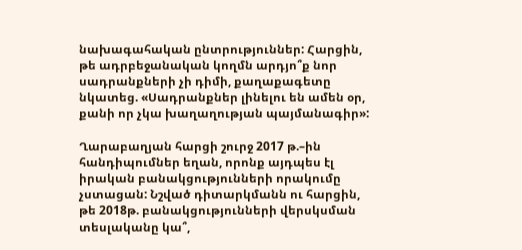նախագահական ընտրություններ: Հարցին, թե ադրբեջանական կողմն արդյո՞ք նոր սադրանքների չի դիմի, քաղաքագետը նկատեց. «Սադրանքներ լինելու են ամեն օր, քանի որ չկա խաղաղության պայմանագիր»:

Ղարաբաղյան հարցի շուրջ 2017 թ.–ին հանդիպումներ եղան, որոնք այդպես էլ իրական բանակցությունների որակումը չստացան: Նշված դիտարկմանն ու հարցին, թե 2018թ. բանակցությունների վերսկսման տեսլականը կա՞,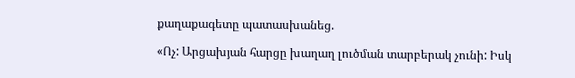քաղաքագետը պատասխանեց.

«Ոչ: Արցախյան հարցը խաղաղ լուծման տարբերակ չունի: Իսկ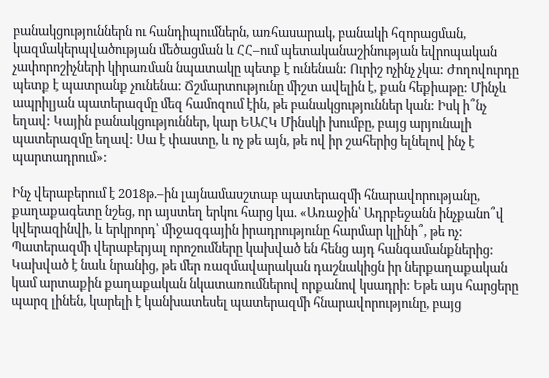բանակցություններն ու հանդիպումներն, առհասարակ, բանակի հզորացման, կազմակերպվածության մեծացման և ՀՀ–ում պետականաշինության եվրոպական չափորոշիչների կիրառման նպատակը պետք է ունենան: Ուրիշ ոչինչ չկա: Ժողովուրդը պետք է պատրանք չունենա: Ճշմարտությունը միշտ ավելին է, քան հեքիաթը: Մինչև ապրիլյան պատերազմը մեզ համոզում էին, թե բանակցություններ կան: Իսկ ի՞նչ եղավ: Կային բանակցություններ, կար ԵԱՀԿ Մինսկի խումբը, բայց արյունալի պատերազմը եղավ: Սա է փաստը, և ոչ թե այն, թե ով իր շահերից ելնելով ինչ է պարտադրում»:

Ինչ վերաբերում է 2018թ.–ին լայնամասշտաբ պատերազմի հնարավորությանը, քաղաքագետը նշեց, որ այստեղ երկու հարց կա. «Առաջին՝ Ադրբեջանն ինչքանո՞վ կվերազինվի, և երկրորդ՝ միջազգային իրադրությունը հարմար կլինի՞, թե ոչ: Պատերազմի վերաբերյալ որոշումները կախված են հենց այդ հանգամանքներից: Կախված է նաև նրանից, թե մեր ռազմավարական դաշնակիցն իր ներքաղաքական կամ արտաքին քաղաքական նկատառումներով որքանով կսադրի: Եթե այս հարցերը պարզ լինեն, կարելի է կանխատեսել պատերազմի հնարավորությունը, բայց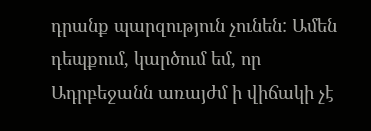դրանք պարզություն չունեն: Ամեն դեպքում, կարծում եմ, որ Ադրբեջանն առայժմ ի վիճակի չէ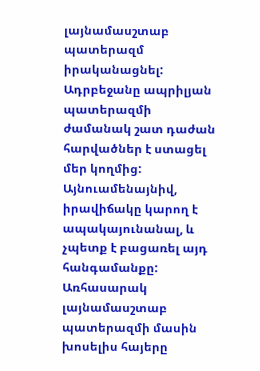լայնամասշտաբ պատերազմ իրականացնել: Ադրբեջանը ապրիլյան պատերազմի ժամանակ շատ դաժան հարվածներ է ստացել մեր կողմից: Այնուամենայնիվ, իրավիճակը կարող է ապակայունանալ, և չպետք է բացառել այդ հանգամանքը: Առհասարակ լայնամասշտաբ պատերազմի մասին խոսելիս հայերը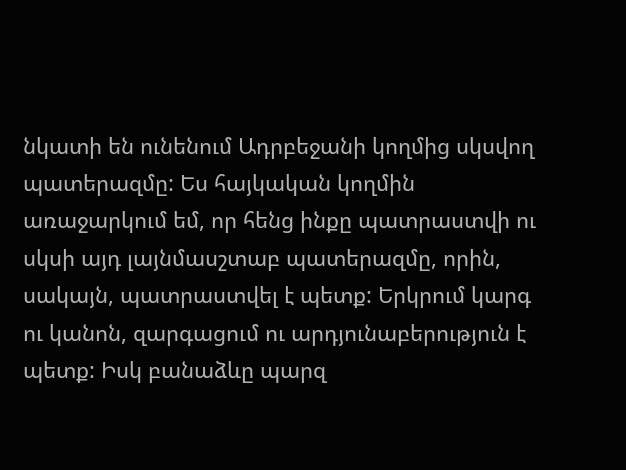նկատի են ունենում Ադրբեջանի կողմից սկսվող պատերազմը: Ես հայկական կողմին առաջարկում եմ, որ հենց ինքը պատրաստվի ու սկսի այդ լայնմասշտաբ պատերազմը, որին, սակայն, պատրաստվել է պետք: Երկրում կարգ ու կանոն, զարգացում ու արդյունաբերություն է պետք: Իսկ բանաձևը պարզ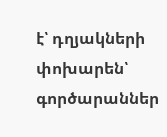է՝ դղյակների փոխարեն՝ գործարաններ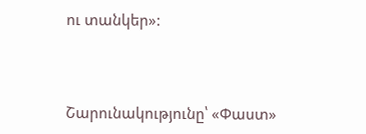ու տանկեր»:



Շարունակությունը՝ «Փաստ»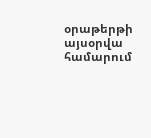օրաթերթի այսօրվա համարում